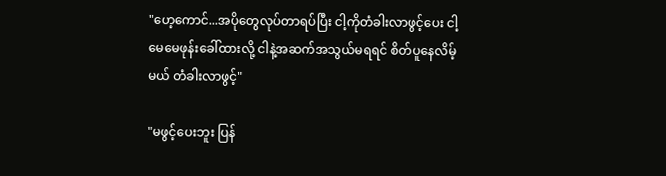"ဟေ့ကောင်...အပိုတွေလုပ်တာရပ်ပြီး ငါ့ကိုတံခါးလာဖွင့်ပေး ငါ့မေမေဖုန်းခေါ်ထားလို့ ငါနဲ့အဆက်အသွယ်မရရင် စိတ်ပူနေလိမ့်မယ် တံခါးလာဖွင့်"

"မဖွင့်ပေးဘူး ပြန်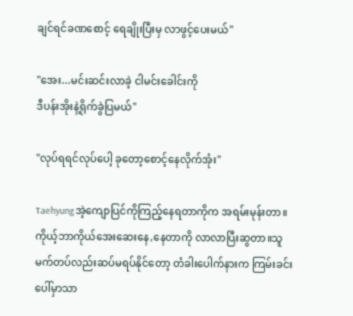ချင်ရင်ခဏစောင့် ရေချိုးပြီးမှ လာဖွင့်ပေးမယ်"

"အေး...မင်းဆင်းလာခဲ့ ငါမင်းခေါင်းကို
ဒီပန်းအိုးနဲ့ရိုက်ခွဲပြမယ်"

"လုပ်ရရင်လုပ်ပေါ့ ခုတော့စောင့်နေလိုက်အုံး"

Taehyungအဲ့ကျောပြင်ကိုကြည့်နေရတာကိုက အရမ်းမုန်းတာ။ကိုယ့်ဘာကိုယ်အေးဆေးနေ,နေတာကို လာလာပြီးဆွတာ။သူမက်တပ်လည်းဆပ်မရပ်နိုင်တော့ တံခါးပေါက်နားက ကြမ်းခင်းပေါ်မှာသာ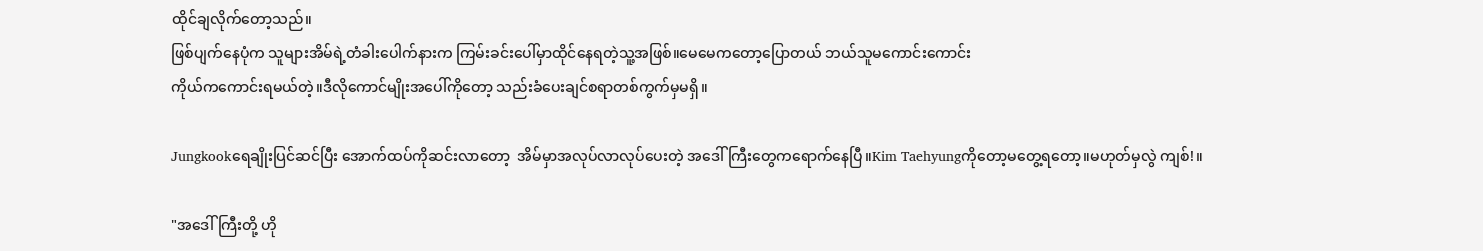ထိုင်ချလိုက်တော့သည်။
ဖြစ်ပျက်နေပုံက သူများအိမ်ရဲ့တံခါးပေါက်နားက ကြမ်းခင်းပေါ်မှာထိုင်နေရတဲ့သူ့အဖြစ်။မေမေကတော့ပြောတယ် ဘယ်သူမကောင်းကောင်း
ကိုယ်ကကောင်းရမယ်တဲ့။ဒီလိုကောင်မျိုးအပေါ်ကိုတော့ သည်းခံပေးချင်စရာတစ်ကွက်မှမရှိ။

Jungkookရေချိုးပြင်ဆင်ပြီး အောက်ထပ်ကိုဆင်းလာတော့  အိမ်မှာအလုပ်လာလုပ်ပေးတဲ့ အဒေါ်ကြီးတွေကရောက်နေပြီ။Kim Taehyungကိုတော့မတွေ့ရတော့။မဟုတ်မှလွဲ ကျစ်!။

"အဒေါ်ကြီးတို့ ဟို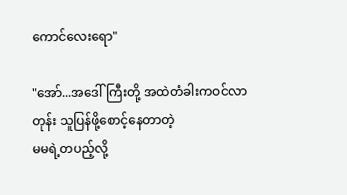ကောင်လေးရော"

"အော်...အဒေါ်ကြီးတို့ အထဲတံခါးကဝင်လာတုန်း သူပြန်ဖို့စောင့်နေတာတဲ့
မမရဲ့တပည့်လို့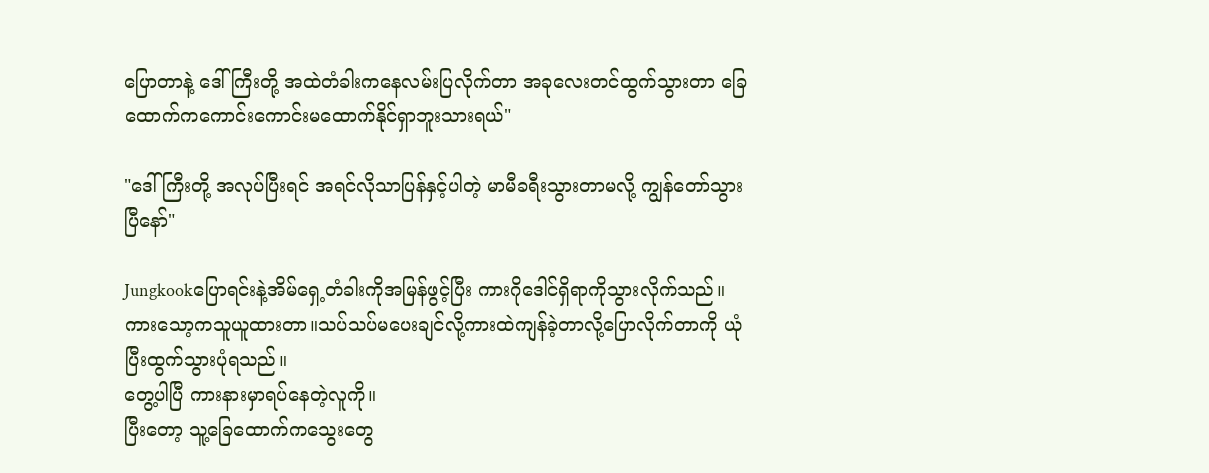ပြောတာနဲ့ ဒေါ်ကြီးတို့ အထဲတံခါးကနေလမ်းပြလိုက်တာ အခုလေးတင်ထွက်သွားတာ ခြေထောက်ကကောင်းကောင်းမထောက်နိုင်ရှာဘူးသားရယ်"

"ဒေါ်ကြီးတို့ အလုပ်ပြီးရင် အရင်လိုသာပြန်နှင့်ပါတဲ့ မာမီခရီးသွားတာမလို့ ကျွန်တော်သွားပြီနော်"

Jungkookပြောရင်းနဲ့အိမ်ရှေ့တံခါးကိုအမြန်ဖွင့်ပြီး ကားဂိုဒေါင်ရှိရာကိုသွားလိုက်သည်။ကားသော့ကသူယူထားတာ။သပ်သပ်မပေးချင်လို့ကားထဲကျန်ခဲ့တာလို့ပြောလိုက်တာကို ယုံပြီးထွက်သွားပုံရသည်။
တွေ့ပါပြီ ကားနားမှာရပ်နေတဲ့လူကို။
ပြီးတော့ သူ့ခြေထောက်ကသွေးတွေ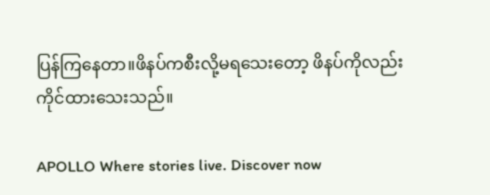ပြန်ကြနေတာ။ဖိနပ်ကစီးလို့မရသေးတော့ ဖိနပ်ကိုလည်းကိုင်ထားသေးသည်။

APOLLO Where stories live. Discover now